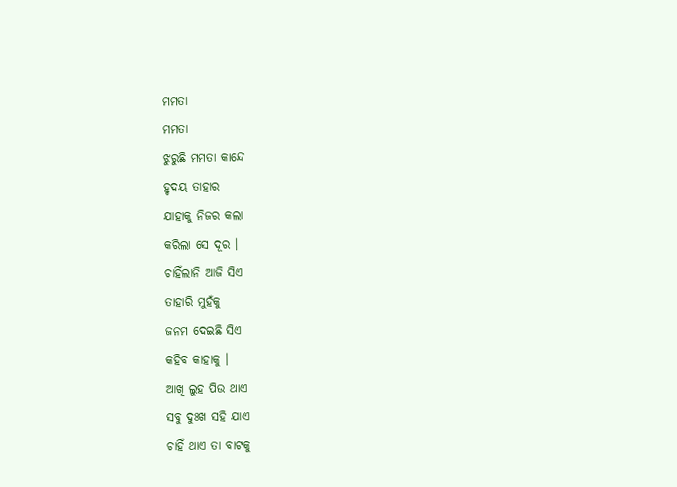ମମତା
ମମତା
ଝୁରୁଛି ମମତା କାନ୍ଦେ
ହୃଦୟ ତାହାର
ଯାହାକୁ ନିଜର କଲା
କରିଲା ସେ ଦୂର ।
ଚାହିଁଲାନି ଆଜି ସିଏ
ତାହାରି ମୁହଁକୁ
ଜନମ ଦେଇଛି ସିଏ
କହିବ କାହାକୁ ।
ଆଖି ଲୁହ ପିଉ ଥାଏ
ସବୁ ଦୁଃଖ ସହି ଯାଏ
ଚାହିଁ ଥାଏ ତା ବାଟକୁ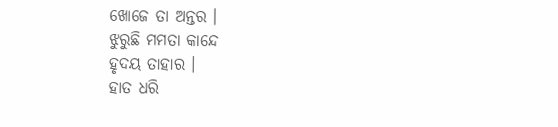ଖୋଜେ ତା ଅନ୍ତର ।
ଝୁରୁଛି ମମତା କାନ୍ଦେ
ହୃଦୟ ତାହାର ।
ହାତ ଧରି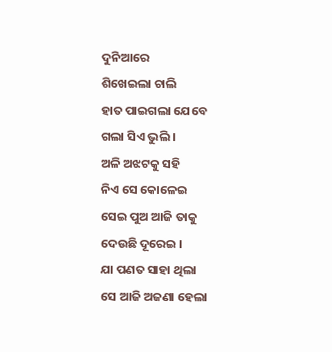ଦୁନିଆରେ
ଶିଖେଇଲା ଚାଲି
ହାତ ପାଇଗଲା ଯେବେ
ଗଲା ସିଏ ଭୁଲି ।
ଅଳି ଅଝଟକୁ ସହି
ନିଏ ସେ କୋଳେଇ
ସେଇ ପୁଅ ଆଜି ତାକୁ
ଦେଉଛି ଦୂରେଇ ।
ଯା ପଣତ ସାହା ଥିଲା
ସେ ଆଜି ଅଜଣା ହେଲା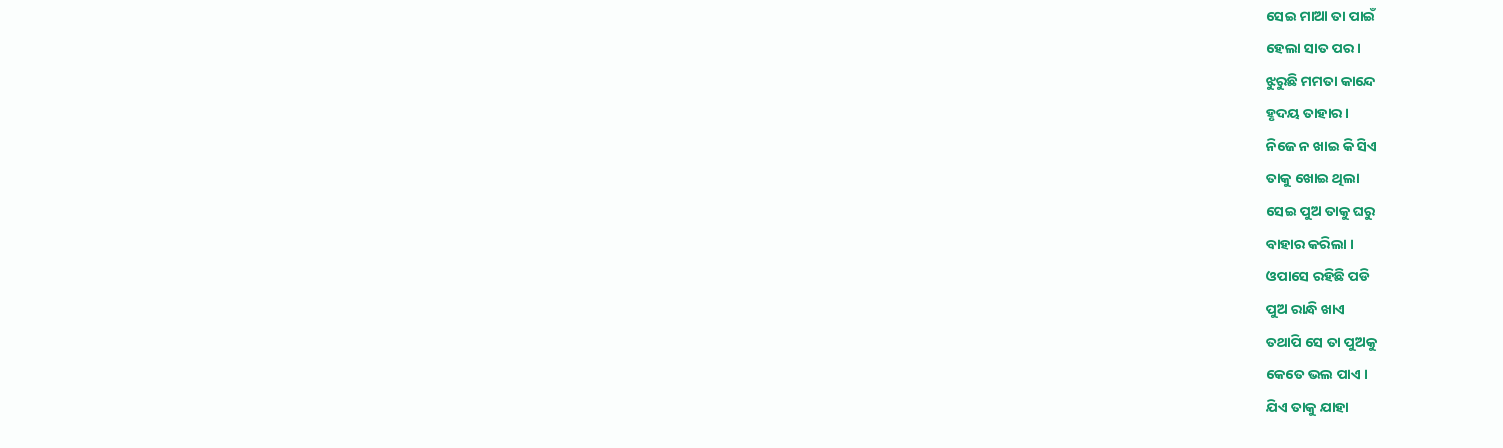ସେଇ ମାଆ ତା ପାଇଁ
ହେଲା ସାତ ପର ।
ଝୁରୁଛି ମମତା କାନ୍ଦେ
ହୃଦୟ ତାହାର ।
ନିଜେ ନ ଖାଇ କି ସିଏ
ତାକୁ ଖୋଇ ଥିଲା
ସେଇ ପୁଅ ତାକୁ ଘରୁ
ବାହାର କରିଲା ।
ଓପାସେ ରହିଛି ପଡି
ପୁଅ ରାନ୍ଧି ଖାଏ
ତଥାପି ସେ ତା ପୁଅକୁ
କେତେ ଭଲ ପାଏ ।
ଯିଏ ତାକୁ ଯାହା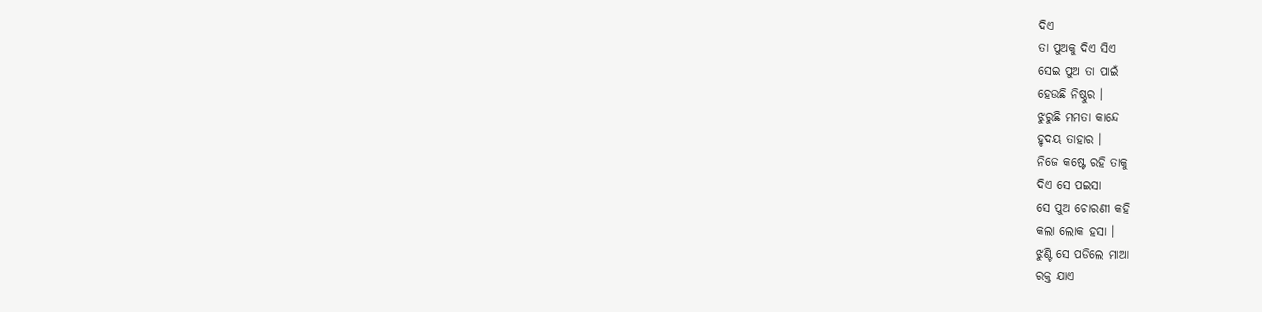ଦିଏ
ତା ପୁଅକୁ ଦିଏ ସିଏ
ସେଇ ପୁଅ ତା ପାଇଁ
ହେଉଛି ନିଷ୍ଠୁର ।
ଝୁରୁଛି ମମତା କାନ୍ଦେ
ହୃଦୟ ତାହାର ।
ନିଜେ କଷ୍ଟେ ରହି ତାକୁ
ଦିଏ ସେ ପଇସା
ସେ ପୁଅ ଚୋରଣୀ କହି
କଲା ଲୋକ ହସା ।
ଝୁଣ୍ଟି ସେ ପଡିଲେ ମାଆ
ରକ୍ତ ଯାଏ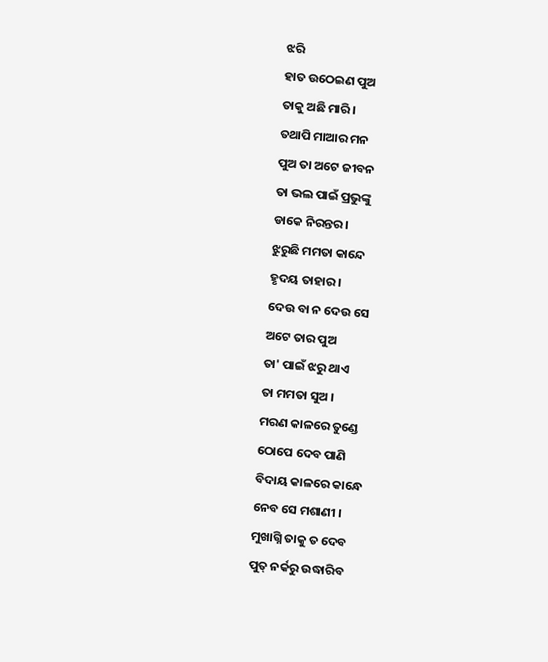ଝରି
ହାତ ଉଠେଇଣ ପୁଅ
ତାକୁ ଅଛି ମାରି ।
ତଥାପି ମାଆର ମନ
ପୁଅ ତା ଅଟେ ଜୀବନ
ତା ଭଲ ପାଇଁ ପ୍ରଭୁଙ୍କୁ
ଡାକେ ନିରନ୍ତର ।
ଝୁରୁଛି ମମତା କାନ୍ଦେ
ହୃଦୟ ତାହାର ।
ଦେଉ ବା ନ ଦେଉ ସେ
ଅଟେ ତାର ପୁଅ
ତା' ପାଇଁ ଝରୁ ଥାଏ
ତା ମମତା ସୁଅ ।
ମରଣ କାଳରେ ତୁଣ୍ଡେ
ଠୋପେ ଦେବ ପାଣି
ବିଦାୟ କାଳରେ କାନ୍ଧେ
ନେବ ସେ ମଶାଣୀ ।
ମୁଖାଗ୍ନି ତାକୁ ତ ଦେବ
ପୁତ୍ ନର୍କରୁ ଉଦ୍ଧାରିବ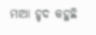ମାଆ ହୃଦ କହୁଛି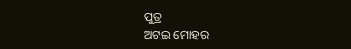ପୁତ୍ର
ଅଟଇ ମୋହର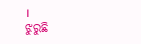।
ଝୁରୁଛି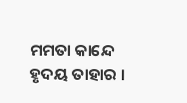ମମତା କାନ୍ଦେ
ହୃଦୟ ତାହାର ।